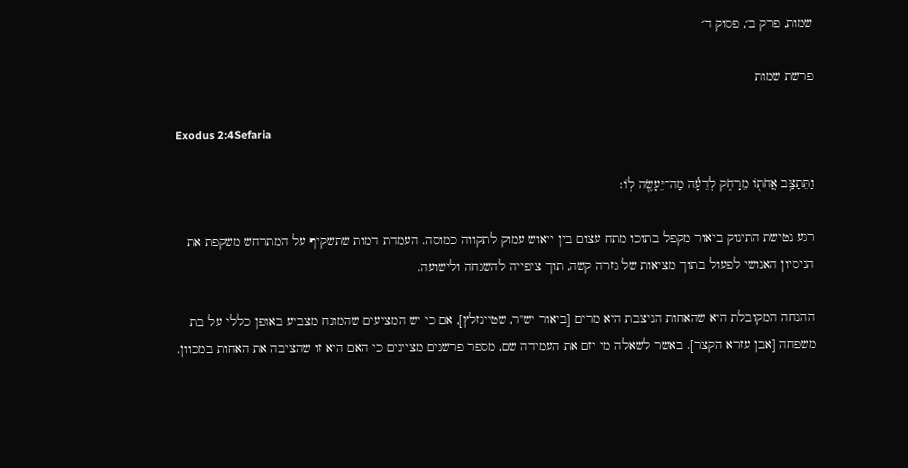שמות, פרק ב׳, פסוק ד׳

פרשת שמות

Exodus 2:4Sefaria

וַתֵּתַצַּ֥ב אֲחֹת֖וֹ מֵרָחֹ֑ק לְדֵעָ֕ה מַה־יֵּעָשֶׂ֖ה לֽוֹ׃

רגע נטישת התינוק ביאור מקפל בתוכו מתח עצום בין ייאוש עמוק לתקווה כמוסה. העמדת דמות שתשקיף על המתרחש משקפת את הניסיון האנושי לפעול בתוך מציאות של גזרה קשה, תוך ציפייה להשגחה ולישועה.

ההנחה המקובלת היא שהאחות הניצבת היא מרים [ביאור יש"ר, שטיינזלץ], אם כי יש המציעים שהמונח מצביע באופן כללי על בת משפחה [אבן עזרא הקצר]. באשר לשאלה מי יזם את העמידה שם, מספר פרשנים מציינים כי האם היא זו שהציבה את האחות במכוון.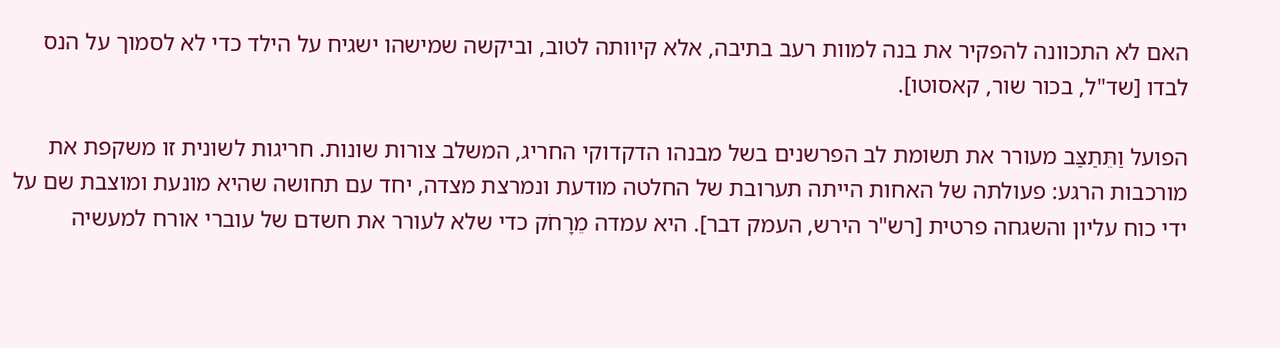האם לא התכוונה להפקיר את בנה למוות רעב בתיבה, אלא קיוותה לטוב, וביקשה שמישהו ישגיח על הילד כדי לא לסמוך על הנס לבדו [שד"ל, בכור שור, קאסוטו].

הפועל וַתֵּתַצַּב מעורר את תשומת לב הפרשנים בשל מבנהו הדקדוקי החריג, המשלב צורות שונות. חריגות לשונית זו משקפת את מורכבות הרגע: פעולתה של האחות הייתה תערובת של החלטה מודעת ונמרצת מצדה, יחד עם תחושה שהיא מונעת ומוצבת שם על ידי כוח עליון והשגחה פרטית [רש"ר הירש, העמק דבר]. היא עמדה מֵרָחֹק כדי שלא לעורר את חשדם של עוברי אורח למעשיה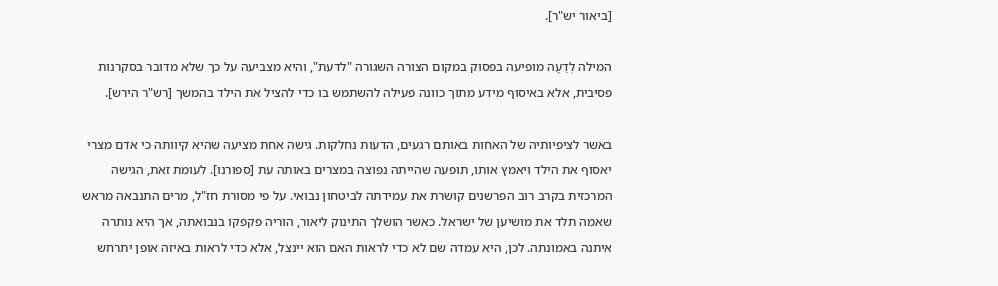[ביאור יש"ר].

המילה לְדֵעָה מופיעה בפסוק במקום הצורה השגורה "לדעת", והיא מצביעה על כך שלא מדובר בסקרנות פסיבית, אלא באיסוף מידע מתוך כוונה פעילה להשתמש בו כדי להציל את הילד בהמשך [רש"ר הירש].

באשר לציפיותיה של האחות באותם רגעים, הדעות נחלקות. גישה אחת מציעה שהיא קיוותה כי אדם מצרי יאסוף את הילד ויאמץ אותו, תופעה שהייתה נפוצה במצרים באותה עת [ספורנו]. לעומת זאת, הגישה המרכזית בקרב רוב הפרשנים קושרת את עמידתה לביטחון נבואי. על פי מסורת חז"ל, מרים התנבאה מראש שאמה תלד את מושיען של ישראל. כאשר הושלך התינוק ליאור, הוריה פקפקו בנבואתה, אך היא נותרה איתנה באמונתה. לכן, היא עמדה שם לא כדי לראות האם הוא יינצל, אלא כדי לראות באיזה אופן יתרחש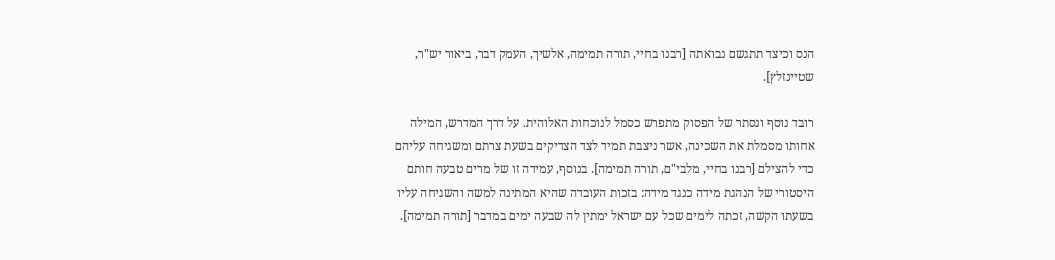הנס וכיצד תתגשם נבואתה [רבנו בחיי, תורה תמימה, אלשיך, העמק דבר, ביאור יש"ר, שטיינזלץ].

רובד נוסף ונסתר של הפסוק מתפרש כסמל לנוכחות האלוהית. על דרך המדרש, המילה אחותו מסמלת את השכינה, אשר ניצבת תמיד לצד הצדיקים בשעת צרתם ומשגיחה עליהם כדי להצילם [רבנו בחיי, מלבי"ם, תורה תמימה]. בנוסף, עמידה זו של מרים טבעה חותם היסטורי של הנהגת מידה כנגד מידה: בזכות העובדה שהיא המתינה למשה והשגיחה עליו בשעתו הקשה, זכתה לימים שכל עם ישראל ימתין לה שבעה ימים במדבר [תורה תמימה].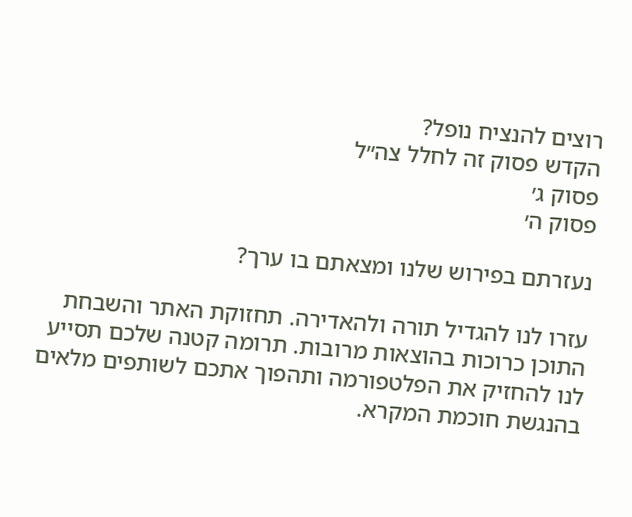רוצים להנציח נופל?
הקדש פסוק זה לחלל צה״ל
פסוק ג׳
פסוק ה׳

נעזרתם בפירוש שלנו ומצאתם בו ערך?

עזרו לנו להגדיל תורה ולהאדירה. תחזוקת האתר והשבחת התוכן כרוכות בהוצאות מרובות. תרומה קטנה שלכם תסייע לנו להחזיק את הפלטפורמה ותהפוך אתכם לשותפים מלאים בהנגשת חוכמת המקרא.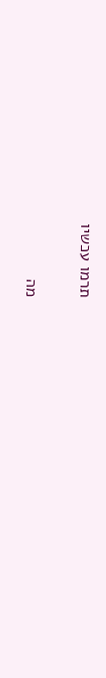תרמו עכשיו

מה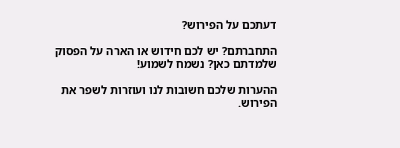דעתכם על הפירוש?

התחברתם? יש לכם חידוש או הארה על הפסוק שלמדתם כאן? נשמח לשמוע!

ההערות שלכם חשובות לנו ועוזרות לשפר את הפירוש.